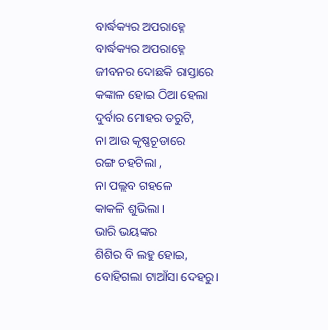ବାର୍ଦ୍ଧକ୍ୟର ଅପରାହ୍ନେ
ବାର୍ଦ୍ଧକ୍ୟର ଅପରାହ୍ନେ
ଜୀବନର ଦୋଛକି ରାସ୍ତାରେ
କଙ୍କାଳ ହୋଇ ଠିଆ ହେଲା
ଦୁର୍ବାର ମୋହର ତରୁଟି,
ନା ଆଉ କୃଷ୍ଣଚୂଡାରେ
ରଙ୍ଗ ଚହଟିଲା ,
ନା ପଲ୍ଲବ ଗହଳେ
କାକଳି ଶୁଭିଲା ।
ଭାରି ଭୟଙ୍କର
ଶିଶିର ବି ଲହୁ ହୋଇ,
ବୋହିଗଲା ଟାଆଁସା ଦେହରୁ।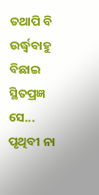ତଥାପି ବି ଉର୍ଦ୍ଧ୍ବବାହୁ ବିଛାଇ
ସ୍ଥିତପ୍ରଜ୍ଞ ସେ...
ପୃଥିବୀ ନା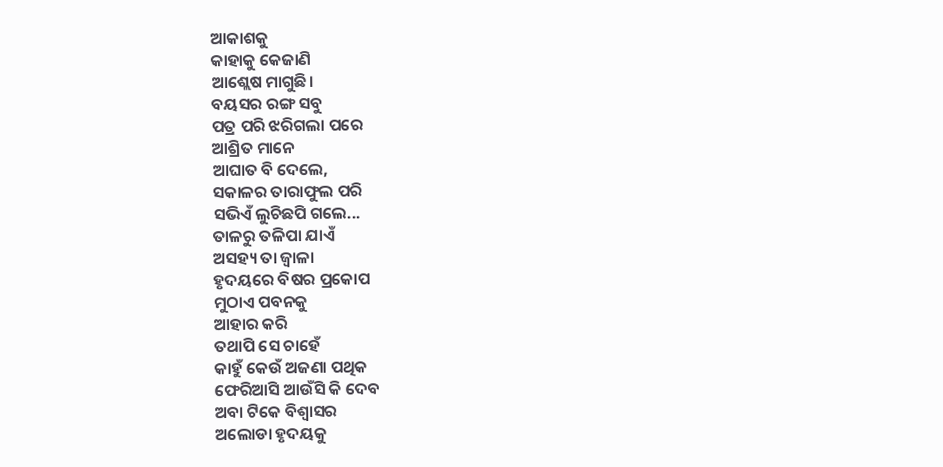ଆକାଶକୁ
କାହାକୁ କେଜାଣି
ଆଶ୍ଲେଷ ମାଗୁଛି।
ବୟସର ରଙ୍ଗ ସବୁ
ପତ୍ର ପରି ଝରିଗଲା ପରେ
ଆଶ୍ରିତ ମାନେ
ଆଘାତ ବି ଦେଲେ,
ସକାଳର ତାରାଫୁଲ ପରି
ସଭିଏଁ ଲୁଚିଛପି ଗଲେ...
ତାଳରୁ ତଳିପା ଯାଏଁ
ଅସହ୍ୟ ତା ଜ୍ବାଳା
ହୃଦୟରେ ବିଷର ପ୍ରକୋପ
ମୁଠାଏ ପବନକୁ
ଆହାର କରି
ତଥାପି ସେ ଚାହେଁ
କାହୁଁ କେଉଁ ଅଜଣା ପଥିକ
ଫେରିଆସି ଆଉଁସି କି ଦେବ
ଅବା ଟିକେ ବିଶ୍ୱାସର
ଅଲୋଡା ହୃଦୟକୁ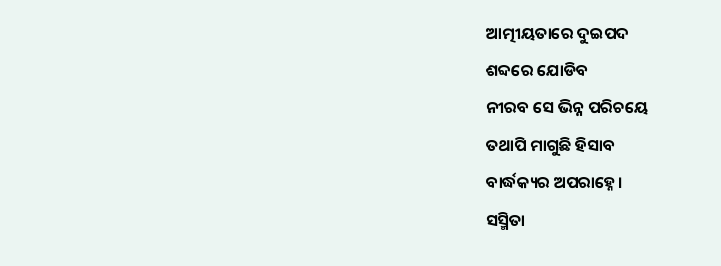ଆତ୍ମୀୟତାରେ ଦୁଇପଦ
ଶବ୍ଦରେ ଯୋଡିବ
ନୀରବ ସେ ଭିନ୍ନ ପରିଚୟେ
ତଥାପି ମାଗୁଛି ହିସାବ
ବାର୍ଦ୍ଧକ୍ୟର ଅପରାହ୍ନେ।
ସସ୍ମିତା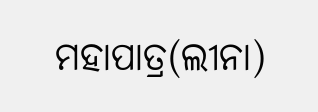ମହାପାତ୍ର(ଲୀନା)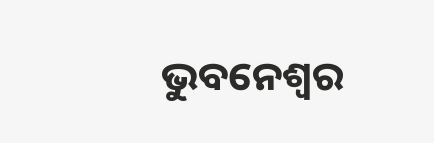ଭୁବନେଶ୍ୱର